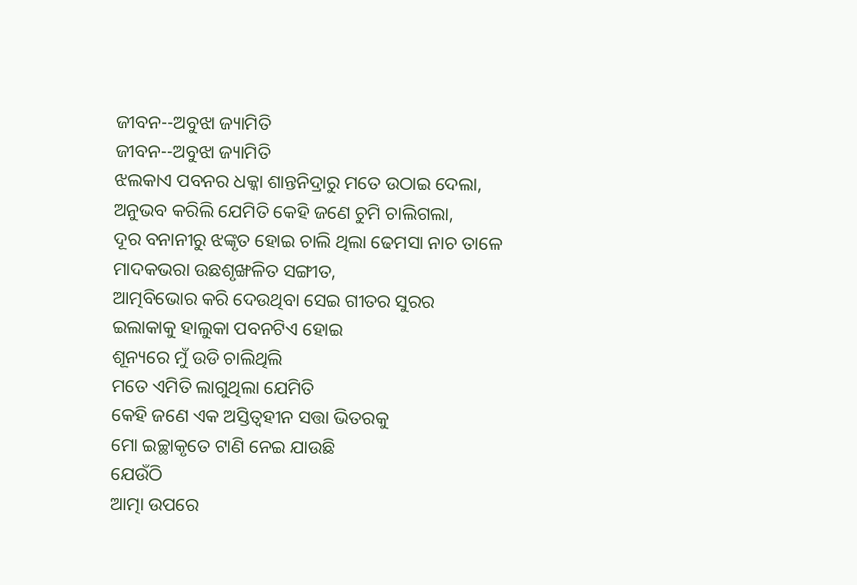ଜୀବନ--ଅବୁଝା ଜ୍ୟାମିତି
ଜୀବନ--ଅବୁଝା ଜ୍ୟାମିତି
ଝଲକାଏ ପବନର ଧକ୍କା ଶାନ୍ତନିଦ୍ରାରୁ ମତେ ଉଠାଇ ଦେଲା,
ଅନୁଭବ କରିଲି ଯେମିତି କେହି ଜଣେ ଚୁମି ଚାଲିଗଲା,
ଦୂର ବନାନୀରୁ ଝଙ୍କୃତ ହୋଇ ଚାଲି ଥିଲା ଢେମସା ନାଚ ତାଳେ
ମାଦକଭରା ଉଛଶୃଙ୍ଖଳିତ ସଙ୍ଗୀତ,
ଆତ୍ମବିଭୋର କରି ଦେଉଥିବା ସେଇ ଗୀତର ସୁରର
ଇଲାକାକୁ ହାଲୁକା ପବନଟିଏ ହୋଇ
ଶୂନ୍ୟରେ ମୁଁ ଉଡି ଚାଲିଥିଲି
ମତେ ଏମିତି ଲାଗୁଥିଲା ଯେମିତି
କେହି ଜଣେ ଏକ ଅସ୍ତିତ୍ଵହୀନ ସତ୍ତା ଭିତରକୁ
ମୋ ଇଚ୍ଛାକୃତେ ଟାଣି ନେଇ ଯାଉଛି
ଯେଉଁଠି
ଆତ୍ମା ଉପରେ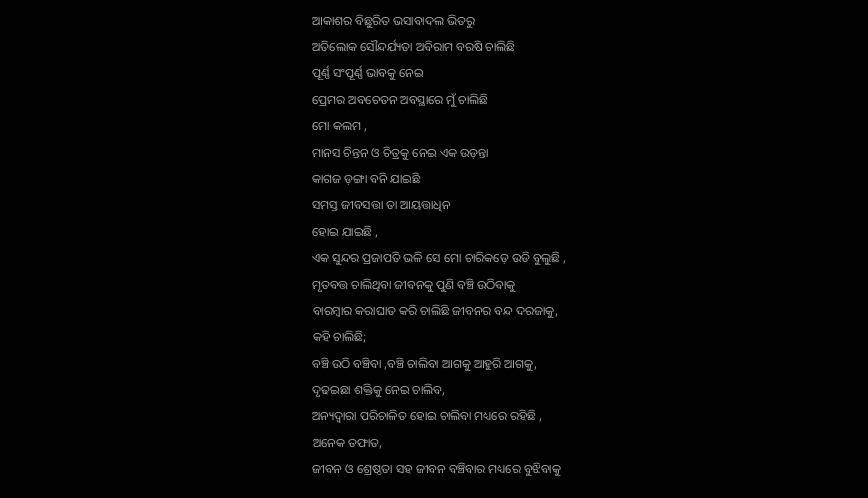ଆକାଶର ବିଛୁରିତ ଭସାବାଦଲ ଭିତରୁ
ଅତିଲୋକ ସୌନ୍ଦର୍ଯ୍ୟତା ଅବିରାମ ବରଷି ଚାଲିଛି
ପୂର୍ଣ୍ଣ ସଂପୂର୍ଣ୍ଣ ଭାବକୁ ନେଇ
ପ୍ରେମର ଅବଚେତନ ଅବସ୍ଥାରେ ମୁଁ ଚାଲିଛି
ମୋ କଲମ ,
ମାନସ ଚିନ୍ତନ ଓ ଚିତ୍ରକୁ ନେଇ ଏକ ଉଡ଼ନ୍ତା
କାଗଜ ଡ଼ଙ୍ଗା ବନି ଯାଇଛି
ସମସ୍ତ ଜୀବସତ୍ତା ତା ଆୟତ୍ତାଧିନ
ହୋଇ ଯାଇଛି ,
ଏକ ସୁନ୍ଦର ପ୍ରଜାପତି ଭଳି ସେ ମୋ ଚାରିକଡ଼େ ଉଡି ବୁଲୁଛି ,
ମୃତବତ୍ତ ଚାଲିଥିବା ଜୀବନକୁ ପୁଣି ବଞ୍ଚି ଉଠିବାକୁ
ବାରମ୍ବାର କରାଘାତ କରି ଚାଲିଛି ଜୀବନର ବନ୍ଦ ଦରଜାକୁ,
କହି ଚାଲିଛି;
ବଞ୍ଚି ଉଠି ବଞ୍ଚିବା ,ବଞ୍ଚି ଚାଲିବା ଆଗକୁ ଆହୁରି ଆଗକୁ,
ଦୃଢଇଛା ଶକ୍ତିକୁ ନେଇ ଚାଲିବ,
ଅନ୍ୟଦ୍ୱାରା ପରିଚାଳିତ ହୋଇ ଚାଲିବା ମଧ୍ୟରେ ରହିଛି ,
ଅନେକ ତଫାତ,
ଜୀବନ ଓ ଶ୍ରେଷ୍ଠତା ସହ ଜୀବନ ବଞ୍ଚିବାର ମଧ୍ୟରେ ବୁଝିବାକୁ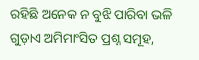ରହିଛି ଅନେକ ନ ବୁଝି ପାରିବା ଭଳି
ଗୁଡ଼ାଏ ଅମିମାଂସିତ ପ୍ରଶ୍ନ ସମୂହ,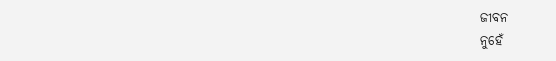ଜୀବନ
ନୁହେଁ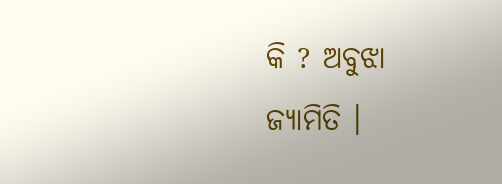କି ? ଅବୁଝା ଜ୍ୟାମିତି ।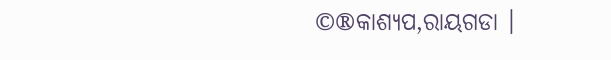©®କାଶ୍ୟପ,ରାୟଗଡା ।